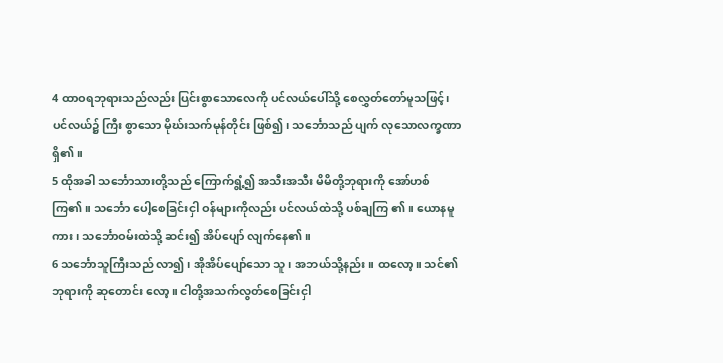4 ထာဝရဘုရားသည်လည်း ပြင်းစွာသောလေကို ပင်လယ်ပေါ်သို့ စေလွှတ်တော်မူသဖြင့်၊ ပင်လယ်၌ ကြီး စွာသော မိုဃ်းသက်မုန်တိုင်း ဖြစ်၍၊ သင်္ဘောသည် ပျက် လုသောလက္ခဏာရှိ၏။
5 ထိုအခါ သင်္ဘောသားတို့သည် ကြောက်ရွံ့၍ အသီးအသီး မိမိတို့ဘုရားကို အော်ဟစ်ကြ၏။ သင်္ဘော ပေါ့စေခြင်းငှါ ဝန်များကိုလည်း ပင်လယ်ထဲသို့ ပစ်ချကြ ၏။ ယောနမူကား၊ သင်္ဘောဝမ်းထဲသို့ ဆင်း၍ အိပ်ပျော် လျက်နေ၏။
6 သင်္ဘောသူကြီးသည် လာ၍၊ အိုအိပ်ပျော်သော သူ၊ အဘယ်သို့နည်း။ ထလော့။ သင်၏ဘုရားကို ဆုတောင်း လော့။ ငါတို့အသက်လွတ်စေခြင်းငှါ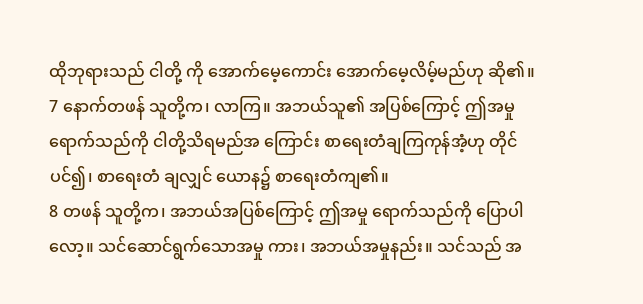ထိုဘုရားသည် ငါတို့ ကို အောက်မေ့ကောင်း အောက်မေ့လိမ့်မည်ဟု ဆို၏။
7 နောက်တဖန် သူတို့က၊ လာကြ။ အဘယ်သူ၏ အပြစ်ကြောင့် ဤအမှုရောက်သည်ကို ငါတို့သိရမည်အ ကြောင်း စာရေးတံချကြကုန်အံ့ဟု တိုင်ပင်၍၊ စာရေးတံ ချလျှင် ယောန၌ စာရေးတံကျ၏။
8 တဖန် သူတို့က၊ အဘယ်အပြစ်ကြောင့် ဤအမှု ရောက်သည်ကို ပြောပါလော့။ သင်ဆောင်ရွက်သောအမှု ကား၊ အဘယ်အမှုနည်း။ သင်သည် အ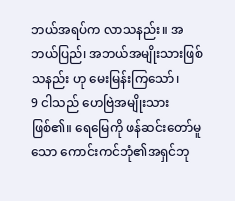ဘယ်အရပ်က လာသနည်း။ အဘယ်ပြည်၊ အဘယ်အမျိုးသားဖြစ်သနည်း ဟု မေးမြန်းကြသော်၊
9 ငါသည် ဟေဗြဲအမျိုးသားဖြစ်၏။ ရေမြေကို ဖန်ဆင်းတော်မူသော ကောင်းကင်ဘုံ၏အရှင်ဘု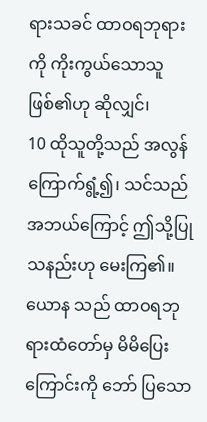ရားသခင် ထာဝရဘုရားကို ကိုးကွယ်သောသူဖြစ်၏ဟု ဆိုလျှင်၊
10 ထိုသူတို့သည် အလွန်ကြောက်ရွံ့၍၊ သင်သည် အဘယ်ကြောင့် ဤသို့ပြုသနည်းဟု မေးကြ၏။ ယောန သည် ထာဝရဘုရားထံတော်မှ မိမိပြေးကြောင်းကို ဘော် ပြသော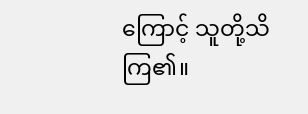ကြောင့် သူတို့သိကြ၏။